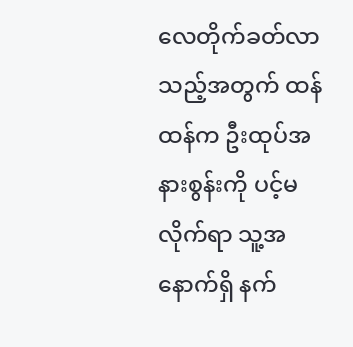လေတိုက်ခတ်လာသည့်အတွက် ထန်ထန်က ဦးထုပ်အနားစွန်းကို ပင့်မလိုက်ရာ သူ့အနောက်ရှိ နက်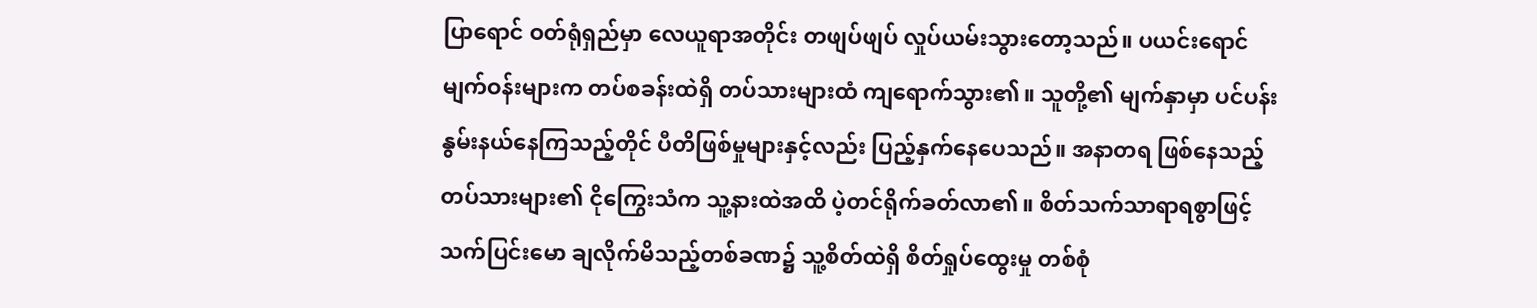ပြာရောင် ဝတ်ရုံရှည်မှာ လေယူရာအတိုင်း တဖျပ်ဖျပ် လှုပ်ယမ်းသွားတော့သည်။ ပယင်းရောင် မျက်ဝန်းများက တပ်စခန်းထဲရှိ တပ်သားများထံ ကျရောက်သွား၏။ သူတို့၏ မျက်နှာမှာ ပင်ပန်းနွမ်းနယ်နေကြသည့်တိုင် ပီတိဖြစ်မှုများနှင့်လည်း ပြည့်နှက်နေပေသည်။ အနာတရ ဖြစ်နေသည့် တပ်သားများ၏ ငိုကြွေးသံက သူ့နားထဲအထိ ပဲ့တင်ရိုက်ခတ်လာ၏။ စိတ်သက်သာရာရစွာဖြင့် သက်ပြင်းမော ချလိုက်မိသည့်တစ်ခဏ၌ သူ့စိတ်ထဲရှိ စိတ်ရှုပ်ထွေးမှု တစ်စုံ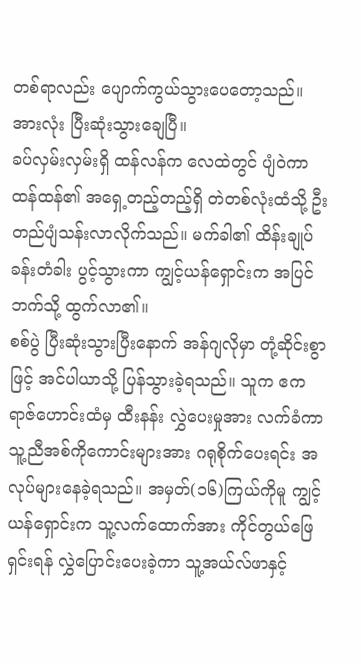တစ်ရာလည်း ပျောက်ကွယ်သွားပေတော့သည်။
အားလုံး ပြီးဆုံးသွားချေပြီ။
ခပ်လှမ်းလှမ်းရှိ ထန်လန်က လေထဲတွင် ပျံဝဲကာ ထန်ထန်၏ အရှေ့တည့်တည့်ရှိ တဲတစ်လုံးထံသို့ ဦးတည်ပျံသန်းလာလိုက်သည်။ မက်ခါ၏ ထိန်းချုပ်ခန်းတံခါး ပွင့်သွားကာ ကျွင့်ယန်ရှောင်းက အပြင်ဘက်သို့ ထွက်လာ၏။
စစ်ပွဲ ပြီးဆုံးသွားပြီးနောက် အန်ဂျလိုမှာ တုံ့ဆိုင်းစွာဖြင့် အင်ပါယာသို့ ပြန်သွားခဲ့ရသည်။ သူက ဧကရာဇ်ဟောင်းထံမှ ထီးနန်း လွှဲပေးမှုအား လက်ခံကာ သူ့ညီအစ်ကိုကောင်းများအား ဂရုစိုက်ပေးရင်း အလုပ်များနေခဲ့ရသည်။ အမှတ်(၁၆)ကြယ်ကိုမူ ကျွင့်ယန်ရှောင်းက သူ့လက်ထောက်အား ကိုင်တွယ်ဖြေရှင်းရန် လွှဲပြောင်းပေးခဲ့ကာ သူ့အယ်လ်ဖာနှင့်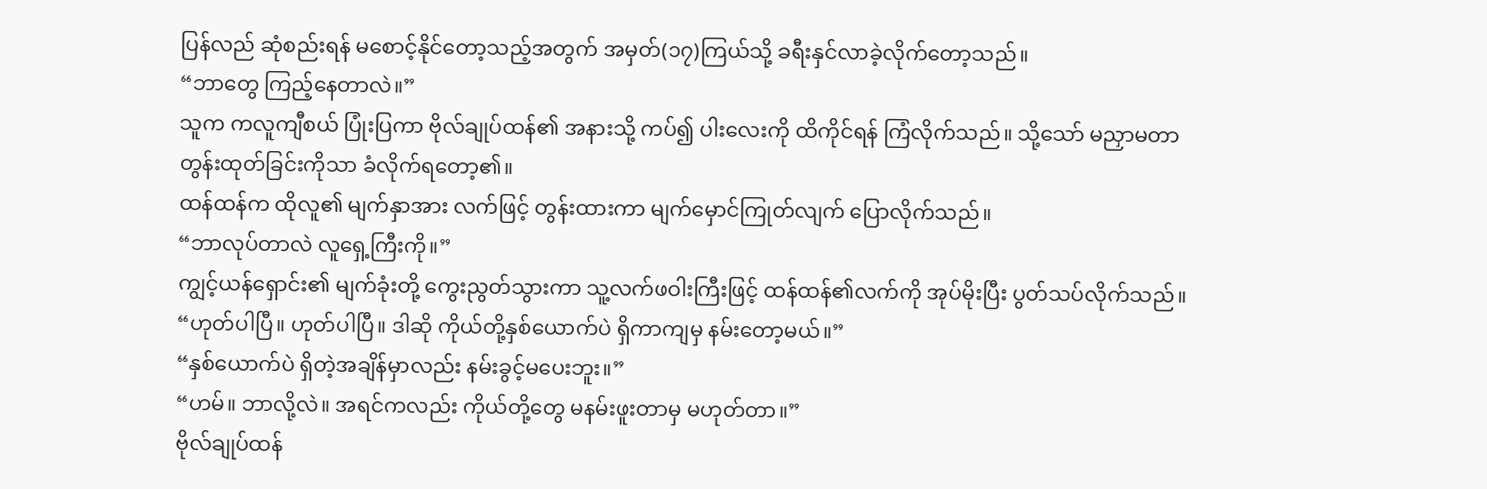ပြန်လည် ဆုံစည်းရန် မစောင့်နိုင်တော့သည့်အတွက် အမှတ်(၁၇)ကြယ်သို့ ခရီးနှင်လာခဲ့လိုက်တော့သည်။
“ဘာတွေ ကြည့်နေတာလဲ။”
သူက ကလူကျီစယ် ပြုံးပြကာ ဗိုလ်ချုပ်ထန်၏ အနားသို့ ကပ်၍ ပါးလေးကို ထိကိုင်ရန် ကြံလိုက်သည်။ သို့သော် မညှာမတာ တွန်းထုတ်ခြင်းကိုသာ ခံလိုက်ရတော့၏။
ထန်ထန်က ထိုလူ၏ မျက်နှာအား လက်ဖြင့် တွန်းထားကာ မျက်မှောင်ကြုတ်လျက် ပြောလိုက်သည်။
“ဘာလုပ်တာလဲ လူရှေ့ကြီးကို။”
ကျွင့်ယန်ရှောင်း၏ မျက်ခုံးတို့ ကွေးညွတ်သွားကာ သူ့လက်ဖဝါးကြီးဖြင့် ထန်ထန်၏လက်ကို အုပ်မိုးပြီး ပွတ်သပ်လိုက်သည်။
“ဟုတ်ပါပြီ။ ဟုတ်ပါပြီ။ ဒါဆို ကိုယ်တို့နှစ်ယောက်ပဲ ရှိကာကျမှ နမ်းတော့မယ်။”
“နှစ်ယောက်ပဲ ရှိတဲ့အချိန်မှာလည်း နမ်းခွင့်မပေးဘူး။”
“ဟမ်။ ဘာလို့လဲ။ အရင်ကလည်း ကိုယ်တို့တွေ မနမ်းဖူးတာမှ မဟုတ်တာ။”
ဗိုလ်ချုပ်ထန်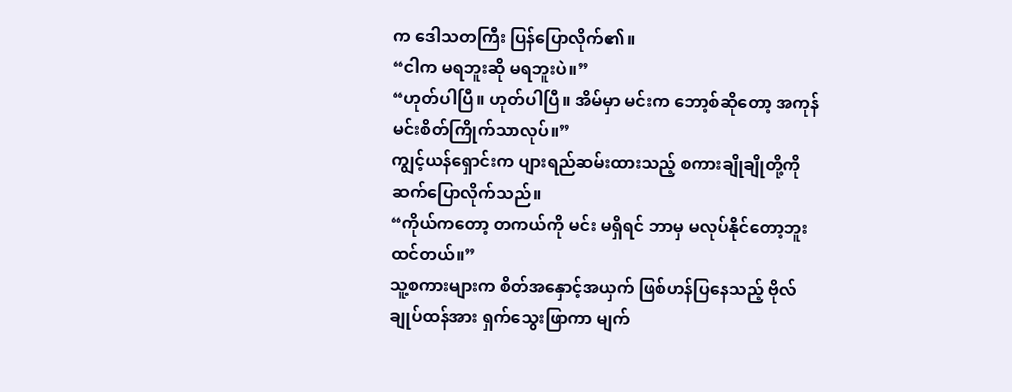က ဒေါသတကြီး ပြန်ပြောလိုက်၏။
“ငါက မရဘူးဆို မရဘူးပဲ။”
“ဟုတ်ပါပြီ။ ဟုတ်ပါပြီ။ အိမ်မှာ မင်းက ဘော့စ်ဆိုတော့ အကုန် မင်းစိတ်ကြိုက်သာလုပ်။”
ကျွင့်ယန်ရှောင်းက ပျားရည်ဆမ်းထားသည့် စကားချိုချိုတို့ကို ဆက်ပြောလိုက်သည်။
“ကိုယ်ကတော့ တကယ်ကို မင်း မရှိရင် ဘာမှ မလုပ်နိုင်တော့ဘူးထင်တယ်။”
သူ့စကားများက စိတ်အနှောင့်အယှက် ဖြစ်ဟန်ပြနေသည့် ဗိုလ်ချုပ်ထန်အား ရှက်သွေးဖြာကာ မျက်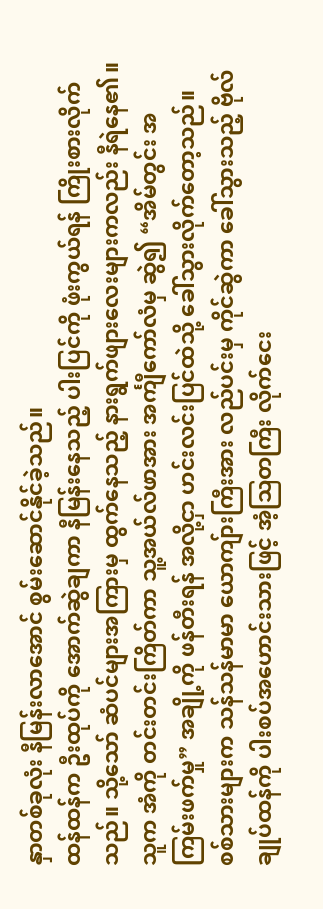နှာတစ်ခုလုံး နီမြန်းလာအောင် စွမ်းဆောင်နိုင်ခဲ့သည်။
ထန်ထန်က ဦးထုပ်ကို အောက်ဆွဲချကာ နီမြန်းနေသည့် ပါးပြင်ကို ဖုံးကွယ်ရန် ကြိုးစားလိုက်သည်။ သို့သော် ဆံပင်များအကြားမှ ထွက်နေသည့် နားရွက်ဖျားလေးများကလည်း နီရဲနေ၏။ သူက အံကို တင်းတင်းကြိတ်ကာ သူ့အယ်လ်ဖာအား အင်္ကျီကော်လံမှ ဆွဲ၍ “အိမ်တွင်း အကြမ်းဖက်မှု” အချို့ကို ဖန်တီးရန် အလို့ငှာ ဟင်းလင်းပြင်ထဲသို့ ခေါ်သွားလိုက်တော့သည်။
စစ်သားများက သန်သန်မာမာ ယောကျ်ားကြီးအား လည်ပင်းမှ ကိုင်ဆွဲကာ ခေါ်သွားသည့် ဗိုလ်ချုပ်ထန်ကို ပါးစပ်အဟောင်းသားဖြင့် အံ့ဩတကြီး လိုက်ငေး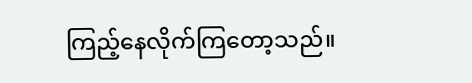ကြည့်နေလိုက်ကြတော့သည်။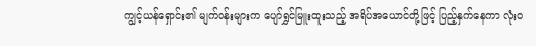ကျွင့်ယန်ရှောင်း၏ မျက်ဝန်းများက ပျော်ရွှင်မြူးထူးသည့် အရိပ်အယောင်တို့ဖြင့် ပြည့်နှက်နေကာ လုံးဝ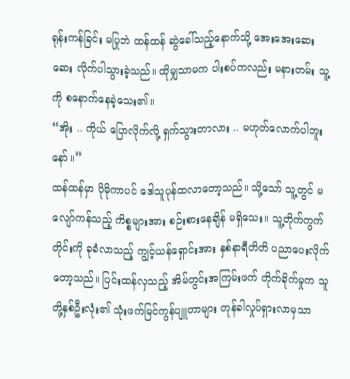ရုန်းကန်ခြင်း မပြုဘဲ ထန်ထန် ဆွဲခေါ်သည့်နောက်သို့ အေးအေးဆေးဆေး လိုက်ပါသွားခဲ့သည်။ ထိုမျှသာမက ပါးစပ်ကလည်း မနားတမ်း သူ့ကို စနောက်နေခဲ့သေး၏။
“အိုး .. ကိုယ် ပြောလိုက်လို့ ရှက်သွားတာလား .. မဟုတ်လောက်ပါဘူးနော်။”
ထန်ထန်မှာ ပိုမိုကာပင် ဒေါသူပုန်ထလာတော့သည်။ သို့သော် သူ့တွင် မလျော်ကန်သည့် ကိစ္စများအား စဉ်းစားနေချိန် မရှိသေး။ သူ့တိုက်ကွက်တိုင်းကို ခုခံလာသည့် ကျွင့်ယန်ရှောင်းအား နှစ်နာရီတိတိ ပညာပေးလိုက်တော့သည်။ ပြင်းထန်လှသည့် အိမ်တွင်းအကြမ်းဖက် တိုက်ခိုက်မှုက သူတို့နှစ်ဦးလုံး၏ သုံးဖက်မြင်ကွန်ပျူတာများ တုန်ခါလှုပ်ရှားလာမှသာ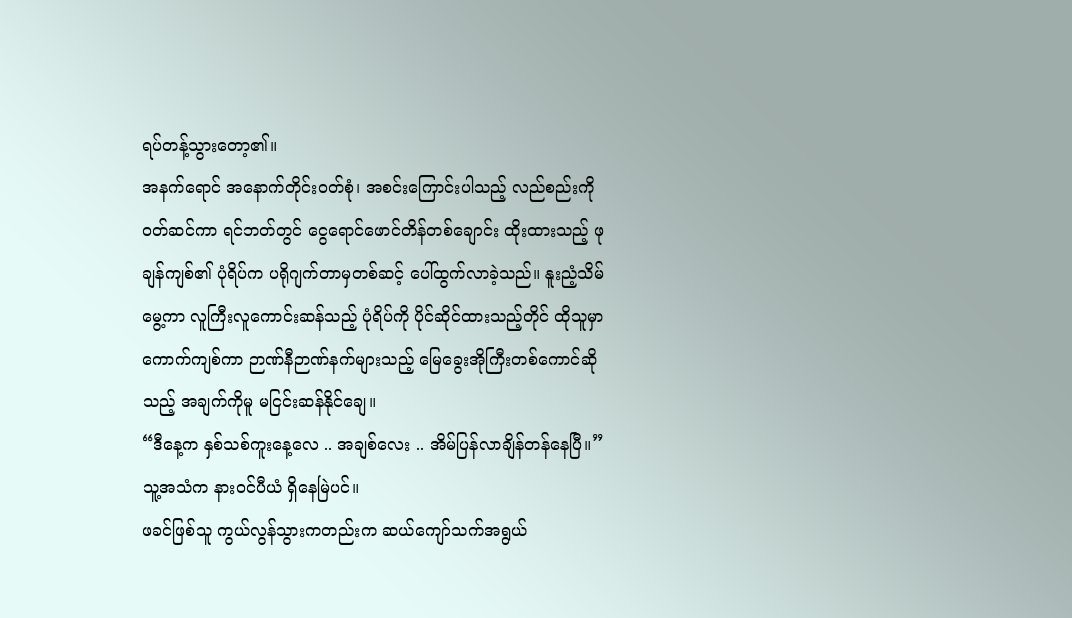ရပ်တန့်သွားတော့၏။
အနက်ရောင် အနောက်တိုင်းဝတ်စုံ၊ အစင်းကြောင်းပါသည့် လည်စည်းကို ဝတ်ဆင်ကာ ရင်ဘတ်တွင် ငွေရောင်ဖောင်တိန်တစ်ချောင်း ထိုးထားသည့် ဖုချန်ကျစ်၏ ပုံရိပ်က ပရိုဂျက်တာမှတစ်ဆင့် ပေါ်ထွက်လာခဲ့သည်။ နူးညံ့သိမ်မွေ့ကာ လူကြီးလူကောင်းဆန်သည့် ပုံရိပ်ကို ပိုင်ဆိုင်ထားသည့်တိုင် ထိုသူမှာ ကောက်ကျစ်ကာ ဉာဏ်နီဉာဏ်နက်များသည့် မြေခွေးအိုကြီးတစ်ကောင်ဆိုသည့် အချက်ကိုမူ မငြင်းဆန်နိုင်ချေ။
“ဒီနေ့က နှစ်သစ်ကူးနေ့လေ .. အချစ်လေး .. အိမ်ပြန်လာချိန်တန်နေပြီ။”
သူ့အသံက နားဝင်ပီယံ ရှိနေမြဲပင်။
ဖခင်ဖြစ်သူ ကွယ်လွန်သွားကတည်းက ဆယ်ကျော်သက်အရွယ်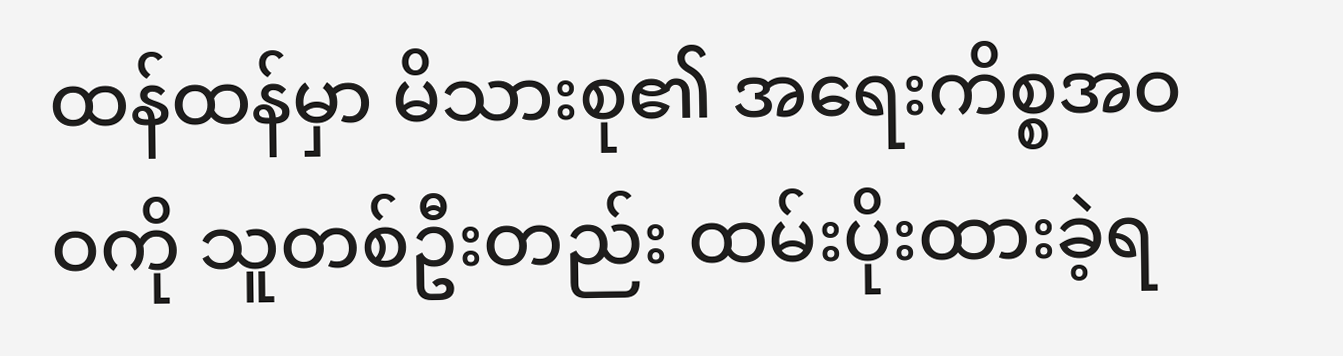ထန်ထန်မှာ မိသားစု၏ အရေးကိစ္စအဝဝကို သူတစ်ဦးတည်း ထမ်းပိုးထားခဲ့ရ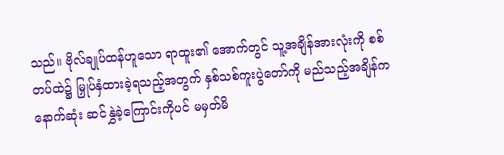သည်။ ဗိုလ်ချုပ်ထန်ဟူသော ရာထူး၏ အောက်တွင် သူ့အချိန်အားလုံးကို စစ်တပ်ထဲ၌ မြှုပ်နှံထားခဲ့ရသည့်အတွက် နှစ်သစ်ကူးပွဲတော်ကို မည်သည့်အချိန်က နောက်ဆုံး ဆင်နွှဲခဲ့ကြောင်းကိုပင် မမှတ်မိ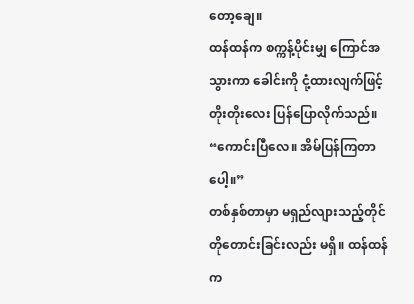တော့ချေ။
ထန်ထန်က စက္ကန့်ပိုင်းမျှ ကြောင်အသွားကာ ခေါင်းကို ငုံ့ထားလျက်ဖြင့် တိုးတိုးလေး ပြန်ပြောလိုက်သည်။
“ကောင်းပြီလေ။ အိမ်ပြန်ကြတာပေါ့။”
တစ်နှစ်တာမှာ မရှည်လျားသည့်တိုင် တိုတောင်းခြင်းလည်း မရှိ။ ထန်ထန်က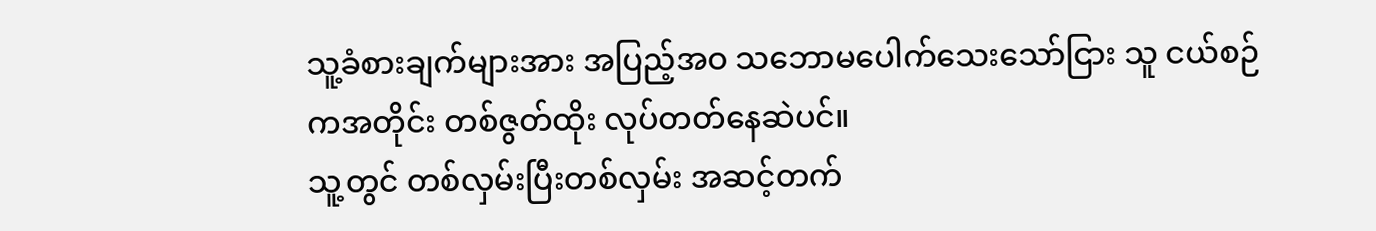သူ့ခံစားချက်များအား အပြည့်အဝ သဘောမပေါက်သေးသော်ငြား သူ ငယ်စဉ်ကအတိုင်း တစ်ဇွတ်ထိုး လုပ်တတ်နေဆဲပင်။
သူ့တွင် တစ်လှမ်းပြီးတစ်လှမ်း အဆင့်တက်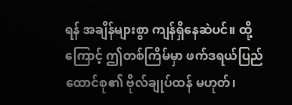ရန် အချိန်များစွာ ကျန်ရှိနေဆဲပင်။ ထို့ကြောင့် ဤတစ်ကြိမ်မှာ ဖက်ဒရယ်ပြည်ထောင်စု၏ ဗိုလ်ချုပ်ထန် မဟုတ်၊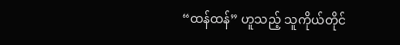“ထန်ထန်” ဟူသည့် သူကိုယ်တိုင်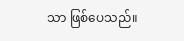သာ ဖြစ်ပေသည်။